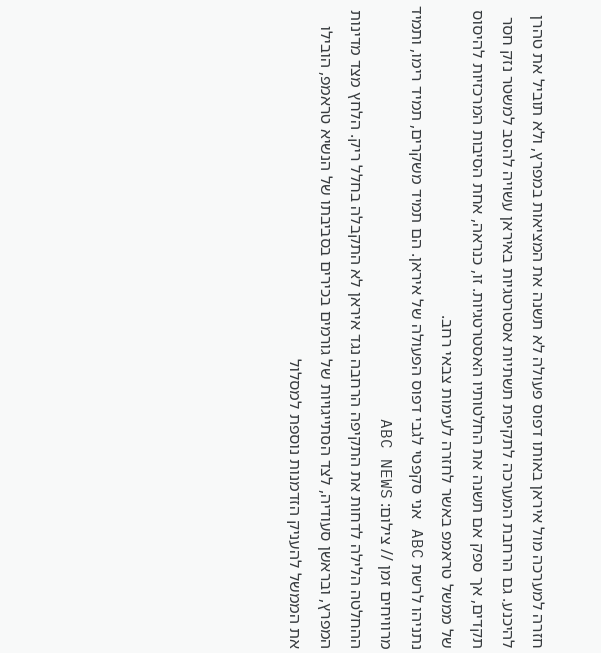חזרה למערכה מול איראן באותו דפוס פעולה לא תשנה את המציאות במפרץ, ולא תוביל את טהרן להיכנע. גם הרחבת המערכה לתקיפת תשתיות אסטרטגיות באיראן עשויה להסב למשטר נזק חסר תקדים, אך ספק אם תשנה את החלטותיו האסטרטגיות. זו, כנראה, אחת הסיבות המרכזיות להיסוס של ממשל טראמפ באשר לחזרה לעימות צבאי רחב.
נתניהו לרשת ABC אני סקפטי לגבי דפוס הפעולה של איראן. הם תמיד משקרים, תמיד רימו, ותמיד מרוויחים זמן // צילום: ABC NEWS
ההחלטה הלילה לדחות את התקיפה הרחבה נגד איראן לא התקבלה בחלל ריק. הלחץ מצד מדינות המפרץ, ובראשן סעודיה, לצד הסתייגויות של גורמים בכירים בסביבתו של הנשיא טראמפ, הובילו את הממשל להעניק הזדמנות נוספת למסלול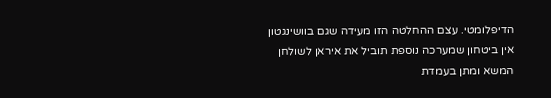הדיפלומטי. עצם ההחלטה הזו מעידה שגם בוושינגטון אין ביטחון שמערכה נוספת תוביל את איראן לשולחן המשא ומתן בעמדת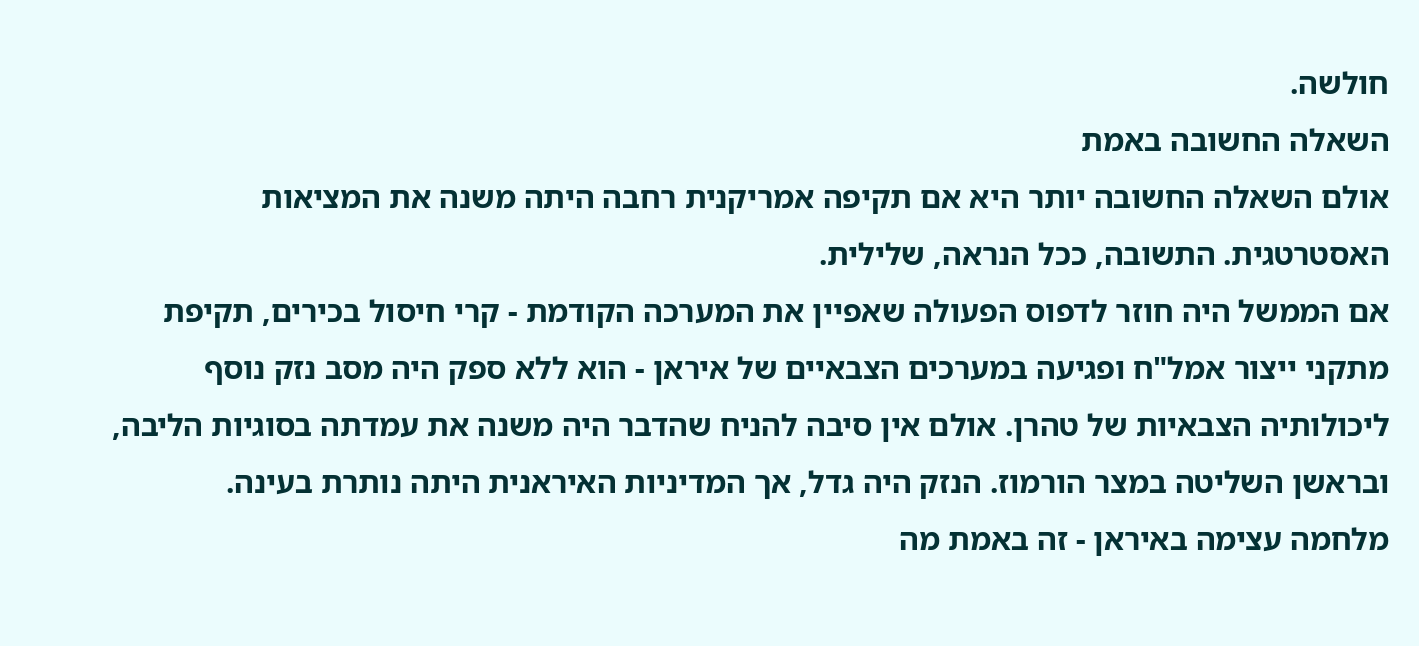חולשה.
השאלה החשובה באמת
אולם השאלה החשובה יותר היא אם תקיפה אמריקנית רחבה היתה משנה את המציאות האסטרטגית. התשובה, ככל הנראה, שלילית.
אם הממשל היה חוזר לדפוס הפעולה שאפיין את המערכה הקודמת - קרי חיסול בכירים, תקיפת מתקני ייצור אמל"ח ופגיעה במערכים הצבאיים של איראן - הוא ללא ספק היה מסב נזק נוסף ליכולותיה הצבאיות של טהרן. אולם אין סיבה להניח שהדבר היה משנה את עמדתה בסוגיות הליבה, ובראשן השליטה במצר הורמוז. הנזק היה גדל, אך המדיניות האיראנית היתה נותרת בעינה.
מלחמה עצימה באיראן - זה באמת מה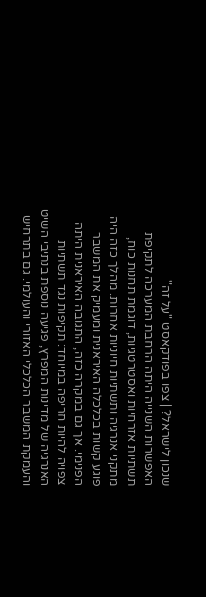שנכון לישראל? | צפו בפודקאסט "על זה"
האפשרות השנייה היתה הרחבת המערכה לתקיפת תשתיות אזרחיות ואסטרטגיות, דוגמת תחנות כוח, מתקני אנרגיה ותשתיות חיוניות אחרות. מהלך כזה היה פוגע קשות בכלכלה האיראנית ומעמיק את המשבר הפנימי. אך גם במקרה כזה, התגובה האיראנית היתה צפויה להיות חריפה במיוחד: תקיפות נגד תשתיות האנרגיה של מדינות המפרץ, פגיעה נוספת בנתיבי השיט והעמקת המשבר הכלכלי האזורי והעולמי. גם בתרחיש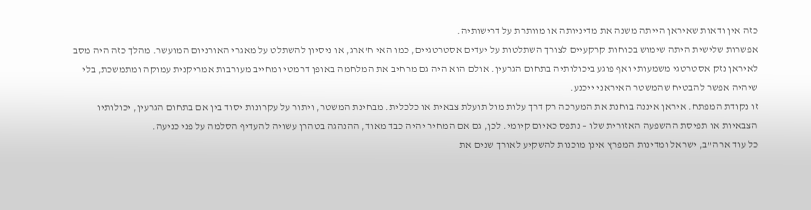כזה אין ודאות שאיראן הייתה משנה את מדיניותה או מוותרת על דרישותיה.
אפשרות שלישית היתה שימוש בכוחות קרקעיים לצורך השתלטות על יעדים אסטרטגיים, כמו האי ח'ארג, או ניסיון להשתלט על מאגרי האורניום המועשר. מהלך כזה היה מסב לאיראן נזק אסטרטגי משמעותי ואף פוגע ביכולותיה בתחום הגרעין. אולם הוא היה גם מרחיב את המלחמה באופן דרמטי ומחייב מעורבות אמריקנית עמוקה ומתמשכת, בלי שיהיה אפשר להבטיח שהמשטר האיראני ייכנע.
זו נקודת המפתח. איראן איננה בוחנת את המערכה רק דרך עלות מול תועלת צבאית או כלכלית. מבחינת המשטר, ויתור על עקרונות יסוד בין אם בתחום הגרעין, יכולותיו הצבאיות או תפיסת ההשפעה האזורית שלו – נתפס כאיום קיומי. לכן, גם אם המחיר יהיה כבד מאוד, ההנהגה בטהרן עשויה להעדיף הסלמה על פני כניעה.
כל עוד ארה"ב, ישראל ומדינות המפרץ אינן מוכנות להשקיע לאורך שנים את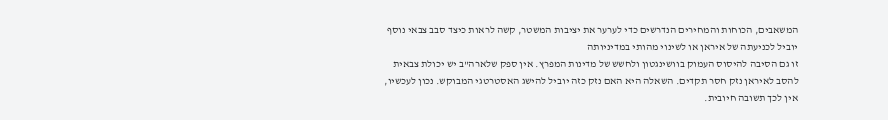המשאבים, הכוחות והמחירים הנדרשים כדי לערער את יציבות המשטר, קשה לראות כיצד סבב צבאי נוסף יוביל לכניעתה של איראן או לשינוי מהותי במדיניותה
זו גם הסיבה להיסוס העמוק בוושינגטון ולחשש של מדינות המפרץ. אין ספק שלארה"ב יש יכולת צבאית להסב לאיראן נזק חסר תקדים. השאלה היא האם נזק כזה יוביל להישג האסטרטגי המבוקש. נכון לעכשיו, אין לכך תשובה חיובית.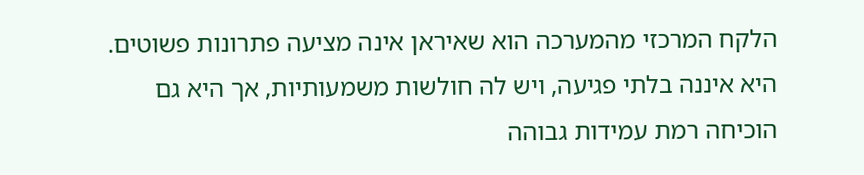הלקח המרכזי מהמערכה הוא שאיראן אינה מציעה פתרונות פשוטים. היא איננה בלתי פגיעה, ויש לה חולשות משמעותיות, אך היא גם הוכיחה רמת עמידות גבוהה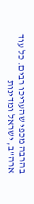בהרבה מכפי שהעריכו רבים. כל עוד ארה"ב, ישראל ומדינות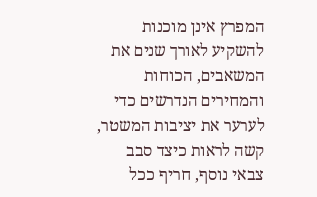המפרץ אינן מוכנות להשקיע לאורך שנים את המשאבים, הכוחות והמחירים הנדרשים כדי לערער את יציבות המשטר, קשה לראות כיצד סבב צבאי נוסף, חריף ככל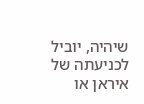שיהיה, יוביל לכניעתה של איראן או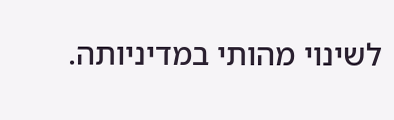לשינוי מהותי במדיניותה.